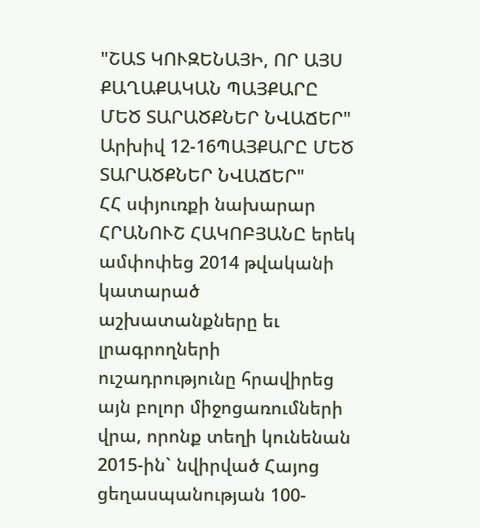"ՇԱՏ ԿՈՒԶԵՆԱՅԻ, ՈՐ ԱՅՍ ՔԱՂԱՔԱԿԱՆ ՊԱՅՔԱՐԸ ՄԵԾ ՏԱՐԱԾՔՆԵՐ ՆՎԱՃԵՐ"
Արխիվ 12-16ՊԱՅՔԱՐԸ ՄԵԾ ՏԱՐԱԾՔՆԵՐ ՆՎԱՃԵՐ"
ՀՀ սփյուռքի նախարար ՀՐԱՆՈՒՇ ՀԱԿՈԲՅԱՆԸ երեկ ամփոփեց 2014 թվականի կատարած աշխատանքները եւ լրագրողների ուշադրությունը հրավիրեց այն բոլոր միջոցառումների վրա, որոնք տեղի կունենան 2015-ին` նվիրված Հայոց ցեղասպանության 100-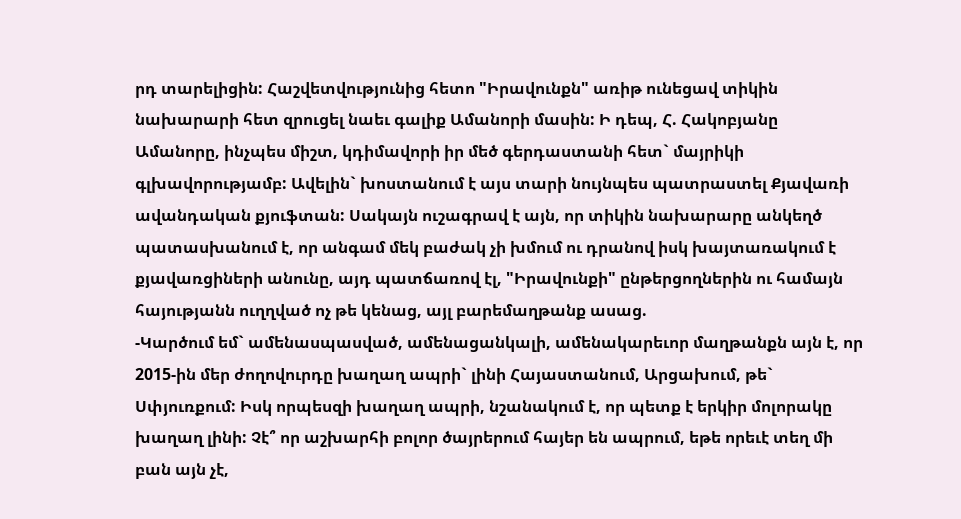րդ տարելիցին: Հաշվետվությունից հետո "Իրավունքն" առիթ ունեցավ տիկին նախարարի հետ զրուցել նաեւ գալիք Ամանորի մասին: Ի դեպ, Հ. Հակոբյանը Ամանորը, ինչպես միշտ, կդիմավորի իր մեծ գերդաստանի հետ` մայրիկի գլխավորությամբ: Ավելին` խոստանում է այս տարի նույնպես պատրաստել Քյավառի ավանդական քյուֆտան: Սակայն ուշագրավ է այն, որ տիկին նախարարը անկեղծ պատասխանում է, որ անգամ մեկ բաժակ չի խմում ու դրանով իսկ խայտառակում է քյավառցիների անունը, այդ պատճառով էլ, "Իրավունքի" ընթերցողներին ու համայն հայությանն ուղղված ոչ թե կենաց, այլ բարեմաղթանք ասաց.
-Կարծում եմ` ամենասպասված, ամենացանկալի, ամենակարեւոր մաղթանքն այն է, որ 2015-ին մեր ժողովուրդը խաղաղ ապրի` լինի Հայաստանում, Արցախում, թե` Սփյուռքում: Իսկ որպեսզի խաղաղ ապրի, նշանակում է, որ պետք է երկիր մոլորակը խաղաղ լինի: Չէ՞ որ աշխարհի բոլոր ծայրերում հայեր են ապրում, եթե որեւէ տեղ մի բան այն չէ,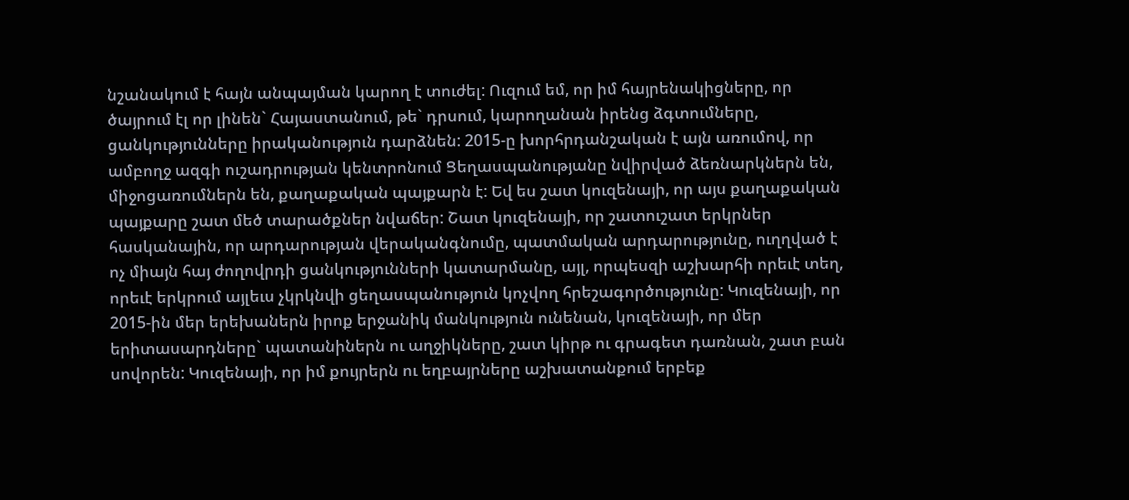նշանակում է հայն անպայման կարող է տուժել: Ուզում եմ, որ իմ հայրենակիցները, որ ծայրում էլ որ լինեն` Հայաստանում, թե` դրսում, կարողանան իրենց ձգտումները, ցանկությունները իրականություն դարձնեն: 2015-ը խորհրդանշական է այն առումով, որ ամբողջ ազգի ուշադրության կենտրոնում Ցեղասպանությանը նվիրված ձեռնարկներն են, միջոցառումներն են, քաղաքական պայքարն է: Եվ ես շատ կուզենայի, որ այս քաղաքական պայքարը շատ մեծ տարածքներ նվաճեր: Շատ կուզենայի, որ շատուշատ երկրներ հասկանային, որ արդարության վերականգնումը, պատմական արդարությունը, ուղղված է ոչ միայն հայ ժողովրդի ցանկությունների կատարմանը, այլ, որպեսզի աշխարհի որեւէ տեղ, որեւէ երկրում այլեւս չկրկնվի ցեղասպանություն կոչվող հրեշագործությունը: Կուզենայի, որ 2015-ին մեր երեխաներն իրոք երջանիկ մանկություն ունենան, կուզենայի, որ մեր երիտասարդները` պատանիներն ու աղջիկները, շատ կիրթ ու գրագետ դառնան, շատ բան սովորեն: Կուզենայի, որ իմ քույրերն ու եղբայրները աշխատանքում երբեք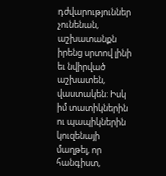դժվարություններ չունենան, աշխատանքն իրենց սրտով լինի եւ նվիրված աշխատեն, վաստակեն: Իսկ իմ տատիկներին ու պապիկներին կուզենայի մաղթել, որ հանգիստ,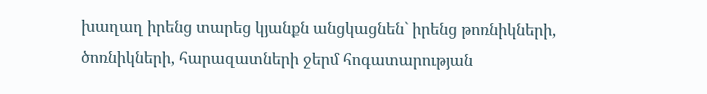խաղաղ իրենց տարեց կյանքն անցկացնեն` իրենց թոռնիկների, ծոռնիկների, հարազատների ջերմ հոգատարության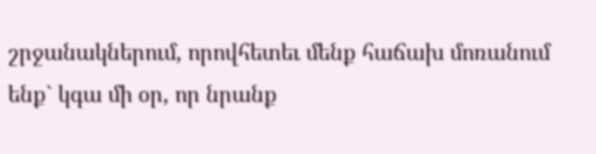շրջանակներում, որովհետեւ մենք հաճախ մոռանում ենք` կգա մի օր, որ նրանք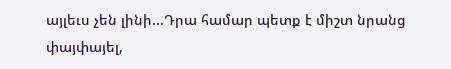այլեւս չեն լինի...Դրա համար պետք է միշտ նրանց փայփայել,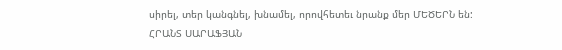սիրել, տեր կանգնել, խնամել, որովհետեւ նրանք մեր ՄԵԾԵՐՆ են:
ՀՐԱՆՏ ՍԱՐԱՖՅԱՆ